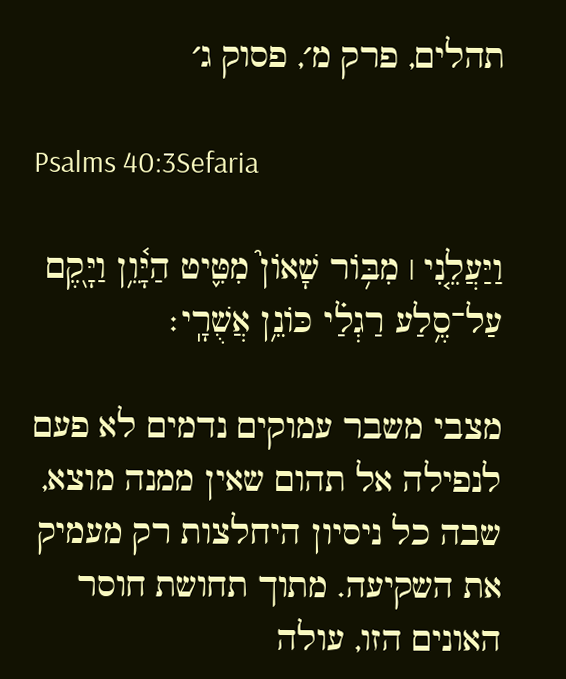תהלים, פרק מ׳, פסוק ג׳

Psalms 40:3Sefaria

וַיַּעֲלֵ֤נִי ׀ מִבּ֥וֹר שָׁאוֹן֮ מִטִּ֢יט הַיָּ֫וֵ֥ן וַיָּ֖קֶם עַל־סֶ֥לַע רַגְלַ֗י כּוֹנֵ֥ן אֲשֻׁרָֽי׃

מצבי משבר עמוקים נדמים לא פעם לנפילה אל תהום שאין ממנה מוצא, שבה כל ניסיון היחלצות רק מעמיק את השקיעה. מתוך תחושת חוסר האונים הזו, עולה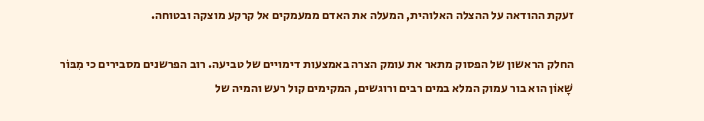זעקת ההודאה על ההצלה האלוהית, המעלה את האדם ממעמקים אל קרקע מוצקה ובטוחה.

החלק הראשון של הפסוק מתאר את עומק הצרה באמצעות דימויים של טביעה. רוב הפרשנים מסבירים כי מִבּוֹר שָׁאוֹן הוא בור עמוק המלא במים רבים ורוגשים, המקימים קול רעש והמיה של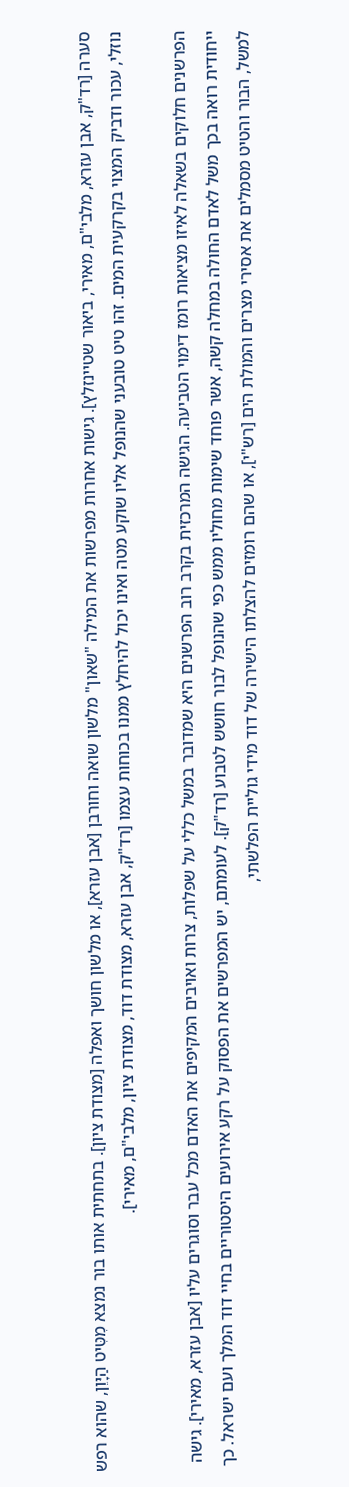סערה [רד"ק, אבן עזרא, מלבי"ם, מאירי, ביאור שטיינזלץ]. גישות אחרות מפרשות את המילה "שאון" מלשון שואה וחורבן [אבן עזרא], או מלשון חושך ואפלה [מצודת ציון]. בתחתית אותו בור נמצא מִטִּיט הַיָּוֵן, שהוא רפש נוזלי, עכור ודביק המצוי בקרקעית המים. זהו טיט טובעני שהנופל אליו שוקע מטה ואינו יכול להיחלץ ממנו בכוחות עצמו [רד"ק, אבן עזרא, מצודת דוד, מצודת ציון, מלבי"ם, מאירי].

הפרשנים חלוקים בשאלה לאיזו מציאות רומז דימוי הטביעה. הגישה המרכזית בקרב רוב הפרשנים היא שמדובר במשל כללי על שפלות, צרות ואויבים המקיפים את האדם מכל עבר וסוגרים עליו [אבן עזרא, מאירי]. גישה ייחודית רואה בכך משל לאדם החולה במחלה קשה, אשר פוחד שימות מחוליו ממש כפי שהנופל לבור חושש לטבוע [רד"ק]. לעומתם, יש המפרשים את הפסוק על רקע אירועים היסטוריים בחיי דוד המלך ועם ישראל. כך למשל, הבור והטיט מסמלים את אסירי מצרים והמולת הים [רש"י], או שהם רומזים להצלתו הישירה של דוד מידי גוליית הפלשתי,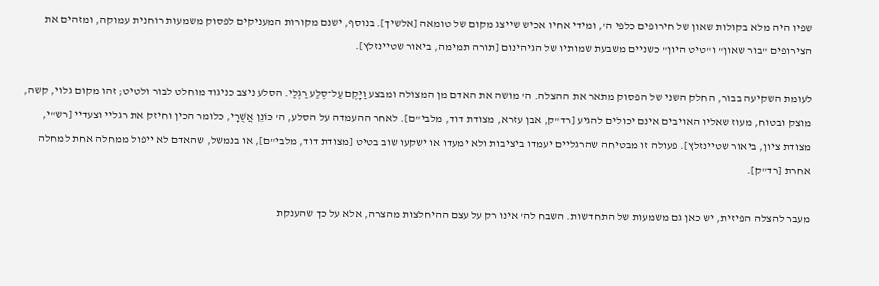שפיו היה מלא בקולות שאון של חירופים כלפי ה', ומידי אחיו אכיש שייצג מקום של טומאה [אלשיך]. בנוסף, ישנם מקורות המעניקים לפסוק משמעות רוחנית עמוקה, ומזהים את הצירופים "בור שאון" ו"טיט היון" כשניים משבעת שמותיו של הגיהינום [תורה תמימה, ביאור שטיינזלץ].

לעומת השקיעה בבור, החלק השני של הפסוק מתאר את ההצלה. ה' מושה את האדם מן המצולה ומבצע וַיָּקֶם עַל־סֶלַע רַגְלַי. הסלע ניצב כניגוד מוחלט לבור ולטיט; זהו מקום גלוי, קשה, מוצק ובטוח, מעוז שאליו האויבים אינם יכולים להגיע [רד"ק, אבן עזרא, מצודת דוד, מלבי"ם]. לאחר ההעמדה על הסלע, ה' כּוֹנֵן אֲשֻׁרָי, כלומר הכין וחיזק את רגליי וצעדיי [רש"י, מצודת ציון, ביאור שטיינזלץ]. פעולה זו מבטיחה שהרגליים יעמדו ביציבות ולא ימעדו או ישקעו שוב בטיט [מצודת דוד, מלבי"ם], או בנמשל, שהאדם לא ייפול ממחלה אחת למחלה אחרת [רד"ק].

מעבר להצלה הפיזית, יש כאן גם משמעות של התחדשות. השבח לה' אינו רק על עצם ההיחלצות מהצרה, אלא על כך שהענקת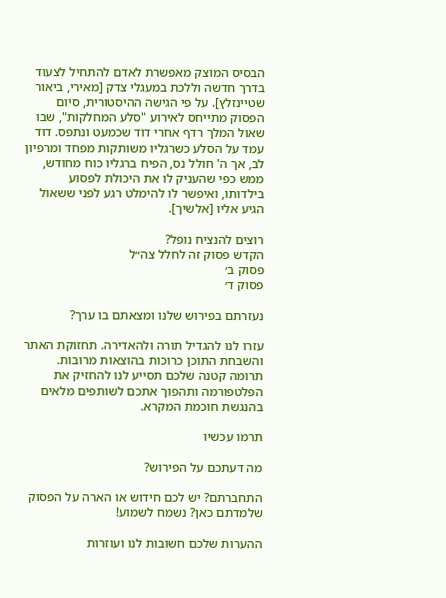הבסיס המוצק מאפשרת לאדם להתחיל לצעוד בדרך חדשה וללכת במעגלי צדק [מאירי, ביאור שטיינזלץ]. על פי הגישה ההיסטורית, סיום הפסוק מתייחס לאירוע "סלע המחלקות", שבו שאול המלך רדף אחרי דוד שכמעט ונתפס. דוד עמד על הסלע כשרגליו משותקות מפחד ומרפיון לב, אך ה' חולל נס, הפיח ברגליו כוח מחודש, ממש כפי שהעניק לו את היכולת לפסוע בילדותו, ואיפשר לו להימלט רגע לפני ששאול הגיע אליו [אלשיך].

רוצים להנציח נופל?
הקדש פסוק זה לחלל צה״ל
פסוק ב׳
פסוק ד׳

נעזרתם בפירוש שלנו ומצאתם בו ערך?

עזרו לנו להגדיל תורה ולהאדירה. תחזוקת האתר והשבחת התוכן כרוכות בהוצאות מרובות. תרומה קטנה שלכם תסייע לנו להחזיק את הפלטפורמה ותהפוך אתכם לשותפים מלאים בהנגשת חוכמת המקרא.

תרמו עכשיו

מה דעתכם על הפירוש?

התחברתם? יש לכם חידוש או הארה על הפסוק שלמדתם כאן? נשמח לשמוע!

ההערות שלכם חשובות לנו ועוזרות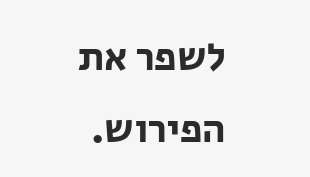לשפר את הפירוש.